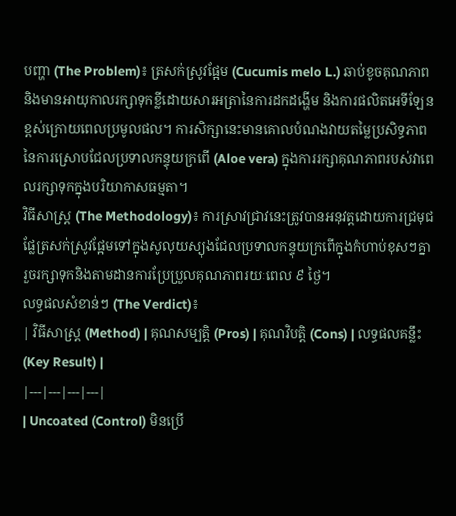បញ្ហា (The Problem)៖ ត្រសក់ស្រូវផ្អែម (Cucumis melo L.) ឆាប់ខូចគុណភាពនិងមានអាយុកាលរក្សាទុកខ្លីដោយសារអត្រានៃការដកដង្ហើម និងការផលិតអេទីឡែនខ្ពស់ក្រោយពេលប្រមូលផល។ ការសិក្សានេះមានគោលបំណងវាយតម្លៃប្រសិទ្ធភាពនៃការស្រោបជែលប្រទាលកន្ទុយក្រពើ (Aloe vera) ក្នុងការរក្សាគុណភាពរបស់វាពេលរក្សាទុកក្នុងបរិយាកាសធម្មតា។
វិធីសាស្ត្រ (The Methodology)៖ ការស្រាវជ្រាវនេះត្រូវបានអនុវត្តដោយការជ្រមុជផ្លែត្រសក់ស្រូវផ្អែមទៅក្នុងសូលុយស្យុងជែលប្រទាលកន្ទុយក្រពើក្នុងកំហាប់ខុសៗគ្នា រួចរក្សាទុកនិងតាមដានការប្រែប្រួលគុណភាពរយៈពេល ៩ ថ្ងៃ។
លទ្ធផលសំខាន់ៗ (The Verdict)៖
| វិធីសាស្ត្រ (Method) | គុណសម្បត្តិ (Pros) | គុណវិបត្តិ (Cons) | លទ្ធផលគន្លឹះ (Key Result) |
|---|---|---|---|
| Uncoated (Control) មិនប្រើ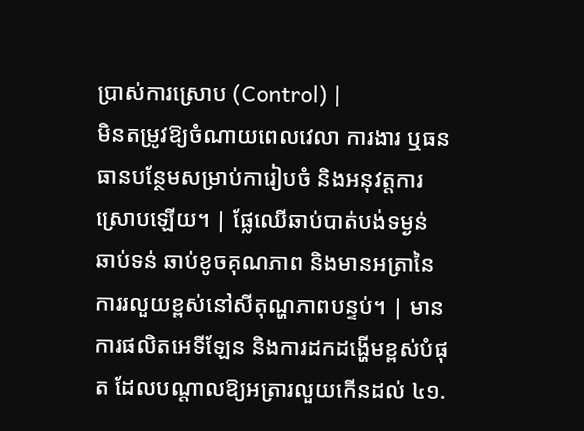ប្រាស់ការស្រោប (Control) |
មិនតម្រូវឱ្យចំណាយពេលវេលា ការងារ ឬធនធានបន្ថែមសម្រាប់ការៀបចំ និងអនុវត្តការស្រោបឡើយ។ | ផ្លែឈើឆាប់បាត់បង់ទម្ងន់ ឆាប់ទន់ ឆាប់ខូចគុណភាព និងមានអត្រានៃការរលួយខ្ពស់នៅសីតុណ្ហភាពបន្ទប់។ | មានការផលិតអេទីឡែន និងការដកដង្ហើមខ្ពស់បំផុត ដែលបណ្តាលឱ្យអត្រារលួយកើនដល់ ៤១.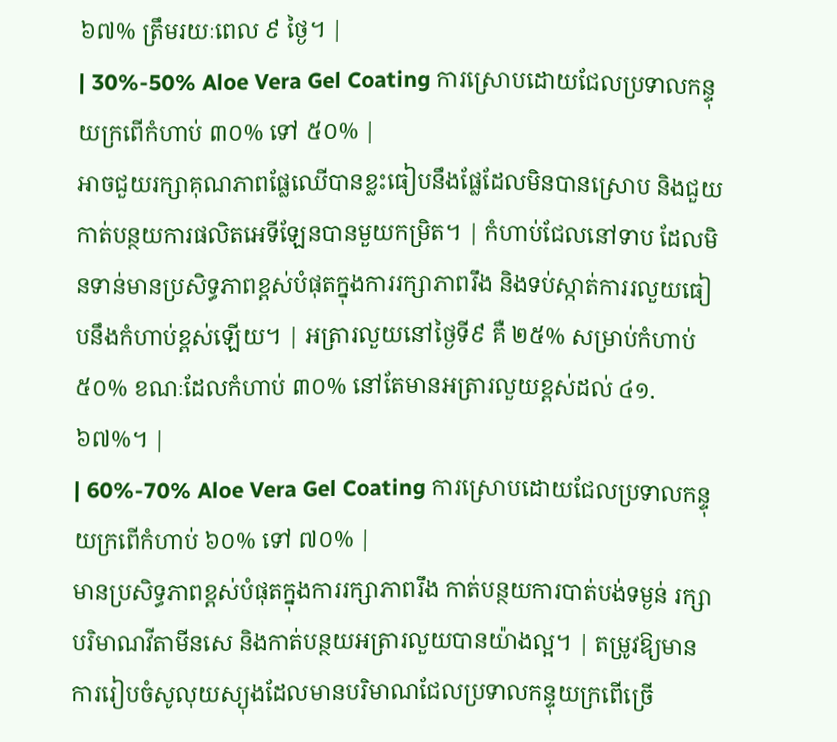៦៧% ត្រឹមរយៈពេល ៩ ថ្ងៃ។ |
| 30%-50% Aloe Vera Gel Coating ការស្រោបដោយជែលប្រទាលកន្ទុយក្រពើកំហាប់ ៣០% ទៅ ៥០% |
អាចជួយរក្សាគុណភាពផ្លែឈើបានខ្លះធៀបនឹងផ្លែដែលមិនបានស្រោប និងជួយកាត់បន្ថយការផលិតអេទីឡែនបានមួយកម្រិត។ | កំហាប់ជែលនៅទាប ដែលមិនទាន់មានប្រសិទ្ធភាពខ្ពស់បំផុតក្នុងការរក្សាភាពរឹង និងទប់ស្កាត់ការរលួយធៀបនឹងកំហាប់ខ្ពស់ឡើយ។ | អត្រារលួយនៅថ្ងៃទី៩ គឺ ២៥% សម្រាប់កំហាប់ ៥០% ខណៈដែលកំហាប់ ៣០% នៅតែមានអត្រារលួយខ្ពស់ដល់ ៤១.៦៧%។ |
| 60%-70% Aloe Vera Gel Coating ការស្រោបដោយជែលប្រទាលកន្ទុយក្រពើកំហាប់ ៦០% ទៅ ៧០% |
មានប្រសិទ្ធភាពខ្ពស់បំផុតក្នុងការរក្សាភាពរឹង កាត់បន្ថយការបាត់បង់ទម្ងន់ រក្សាបរិមាណវីតាមីនសេ និងកាត់បន្ថយអត្រារលួយបានយ៉ាងល្អ។ | តម្រូវឱ្យមានការរៀបចំសូលុយស្យុងដែលមានបរិមាណជែលប្រទាលកន្ទុយក្រពើច្រើ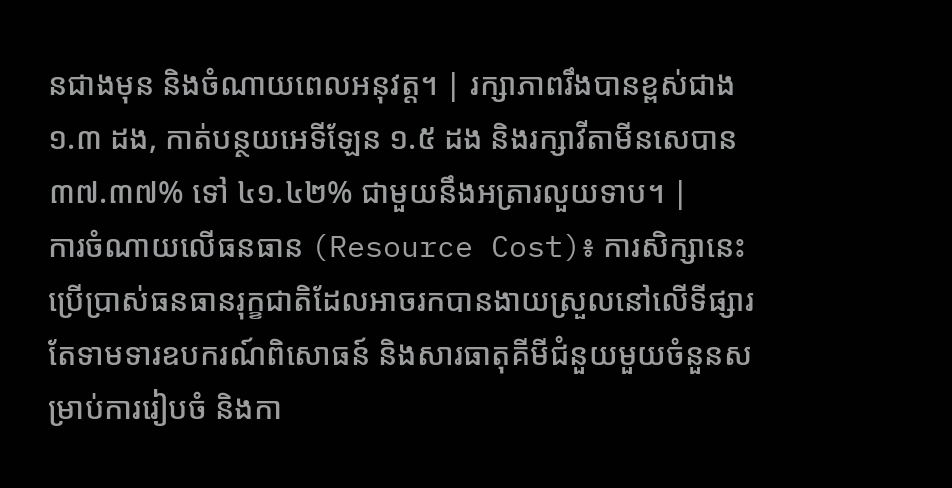នជាងមុន និងចំណាយពេលអនុវត្ត។ | រក្សាភាពរឹងបានខ្ពស់ជាង ១.៣ ដង, កាត់បន្ថយអេទីឡែន ១.៥ ដង និងរក្សាវីតាមីនសេបាន ៣៧.៣៧% ទៅ ៤១.៤២% ជាមួយនឹងអត្រារលួយទាប។ |
ការចំណាយលើធនធាន (Resource Cost)៖ ការសិក្សានេះប្រើប្រាស់ធនធានរុក្ខជាតិដែលអាចរកបានងាយស្រួលនៅលើទីផ្សារ តែទាមទារឧបករណ៍ពិសោធន៍ និងសារធាតុគីមីជំនួយមួយចំនួនសម្រាប់ការរៀបចំ និងកា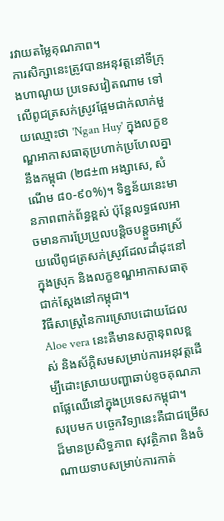រវាយតម្លៃគុណភាព។
ការសិក្សានេះត្រូវបានអនុវត្តនៅទីក្រុងហាណូយ ប្រទេសវៀតណាម ទៅលើពូជត្រសក់ស្រូវផ្អែមជាក់លាក់មួយឈ្មោះថា 'Ngan Huy' ក្នុងលក្ខខណ្ឌអាកាសធាតុប្រហាក់ប្រហែលគ្នានឹងកម្ពុជា (២៨±៣ អង្សាសេ, សំណើម ៨០-៩០%)។ ទិន្នន័យនេះមានភាពពាក់ព័ន្ធខ្ពស់ ប៉ុន្តែលទ្ធផលអាចមានការប្រែប្រួលបន្តិចបន្តួចអាស្រ័យលើពូជត្រសក់ស្រូវដែលដាំដុះនៅក្នុងស្រុក និងលក្ខខណ្ឌអាកាសធាតុជាក់ស្តែងនៅកម្ពុជា។
វិធីសាស្ត្រនៃការស្រោបដោយជែល Aloe vera នេះគឺមានសក្តានុពលខ្ពស់ និងស័ក្តិសមសម្រាប់ការអនុវត្តដើម្បីដោះស្រាយបញ្ហាឆាប់ខូចគុណភាពផ្លែឈើនៅក្នុងប្រទេសកម្ពុជា។
សរុបមក បច្ចេកវិទ្យានេះគឺជាជម្រើសដ៏មានប្រសិទ្ធភាព សុវត្ថិភាព និងចំណាយទាបសម្រាប់ការកាត់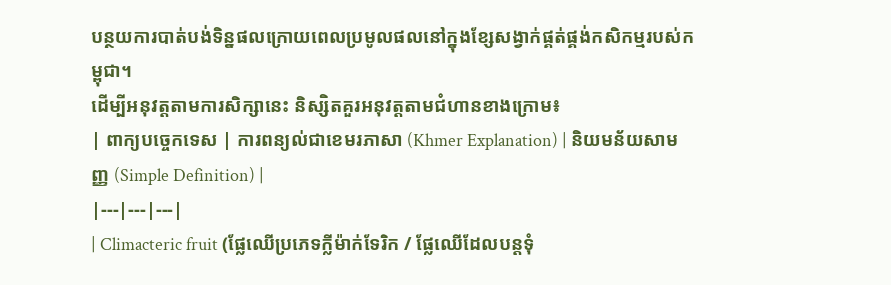បន្ថយការបាត់បង់ទិន្នផលក្រោយពេលប្រមូលផលនៅក្នុងខ្សែសង្វាក់ផ្គត់ផ្គង់កសិកម្មរបស់កម្ពុជា។
ដើម្បីអនុវត្តតាមការសិក្សានេះ និស្សិតគួរអនុវត្តតាមជំហានខាងក្រោម៖
| ពាក្យបច្ចេកទេស | ការពន្យល់ជាខេមរភាសា (Khmer Explanation) | និយមន័យសាមញ្ញ (Simple Definition) |
|---|---|---|
| Climacteric fruit (ផ្លែឈើប្រភេទក្លីម៉ាក់ទែរិក / ផ្លែឈើដែលបន្តទុំ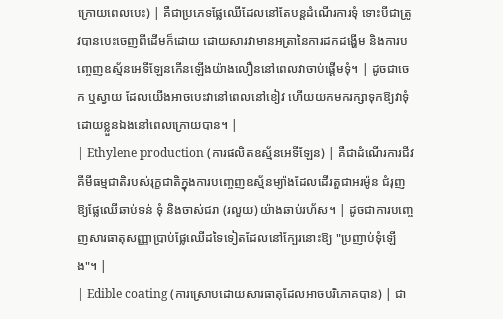ក្រោយពេលបេះ) | គឺជាប្រភេទផ្លែឈើដែលនៅតែបន្តដំណើរការទុំ ទោះបីជាត្រូវបានបេះចេញពីដើមក៏ដោយ ដោយសារវាមានអត្រានៃការដកដង្ហើម និងការបញ្ចេញឧស្ម័នអេទីឡែនកើនឡើងយ៉ាងលឿននៅពេលវាចាប់ផ្តើមទុំ។ | ដូចជាចេក ឬស្វាយ ដែលយើងអាចបេះវានៅពេលនៅខៀវ ហើយយកមករក្សាទុកឱ្យវាទុំដោយខ្លួនឯងនៅពេលក្រោយបាន។ |
| Ethylene production (ការផលិតឧស្ម័នអេទីឡែន) | គឺជាដំណើរការជីវគីមីធម្មជាតិរបស់រុក្ខជាតិក្នុងការបញ្ចេញឧស្ម័នម្យ៉ាងដែលដើរតួជាអរម៉ូន ជំរុញឱ្យផ្លែឈើឆាប់ទន់ ទុំ និងចាស់ជរា (រលួយ) យ៉ាងឆាប់រហ័ស។ | ដូចជាការបញ្ចេញសារធាតុសញ្ញាប្រាប់ផ្លែឈើដទៃទៀតដែលនៅក្បែរនោះឱ្យ "ប្រញាប់ទុំឡើង"។ |
| Edible coating (ការស្រោបដោយសារធាតុដែលអាចបរិភោគបាន) | ជា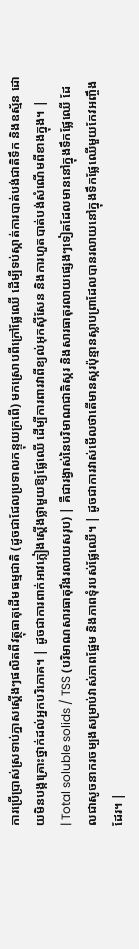ការប្រើប្រាស់ស្រទាប់ភ្នាសស្តើងៗផលិតពីវត្ថុធាតុដើមធម្មជាតិ (ដូចជាជែលប្រទាលកន្ទុយក្រពើ) មកស្រោបពីក្រៅផ្លែឈើ ដើម្បីទប់ស្កាត់ការបាត់បង់ជាតិទឹក និងឧស្ម័ន ដោយមិនបង្កគ្រោះថ្នាក់ដល់អ្នកបរិភោគ។ | ដូចជាការពាក់អាវភ្លៀងស្តើងថ្លាមួយឱ្យផ្លែឈើ ដើម្បីការពារវាពីខ្យល់អុកស៊ីសែន និងការហួតបាត់បង់សំណើមពីខាងក្នុង។ |
| Total soluble solids / TSS (បរិមាណសារធាតុរឹងរលាយសរុប) | គឺជារង្វាស់នៃបរិមាណជាតិស្ករ និងសារធាតុរលាយផ្សេងៗទៀតដែលមាននៅក្នុងទឹកផ្លែឈើ ដែលជាសូចនាករចម្បងសម្រាប់វាស់ភាពផ្អែម និងភាពទុំរបស់ផ្លែឈើ។ | ដូចជាការវាស់មើលថាតើមានស្ករប៉ុន្មានស្លាបព្រាដែលបានរលាយនៅក្នុងទឹកផ្លែឈើមួយកែវអញ្ចឹងដែរ។ |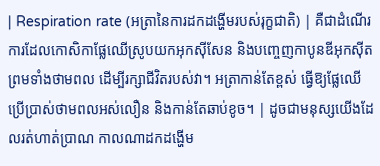| Respiration rate (អត្រានៃការដកដង្ហើមរបស់រុក្ខជាតិ) | គឺជាដំណើរការដែលកោសិកាផ្លែឈើស្រូបយកអុកស៊ីសែន និងបញ្ចេញកាបូនឌីអុកស៊ីត ព្រមទាំងថាមពល ដើម្បីរក្សាជីវិតរបស់វា។ អត្រាកាន់តែខ្ពស់ ធ្វើឱ្យផ្លែឈើប្រើប្រាស់ថាមពលអស់លឿន និងកាន់តែឆាប់ខូច។ | ដូចជាមនុស្សយើងដែលរត់ហាត់ប្រាណ កាលណាដកដង្ហើម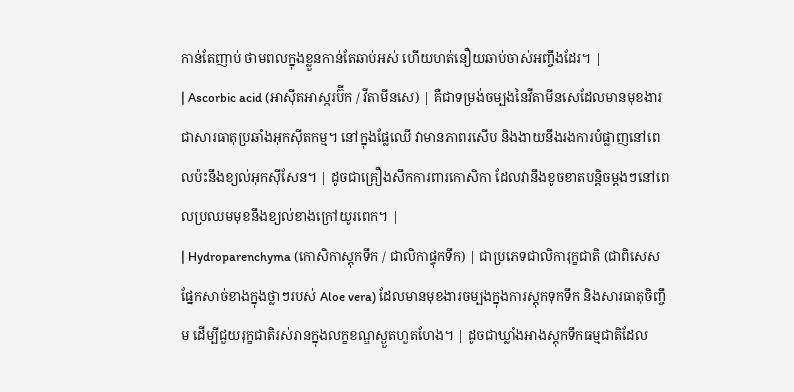កាន់តែញាប់ ថាមពលក្នុងខ្លួនកាន់តែឆាប់អស់ ហើយហត់នឿយឆាប់ចាស់អញ្ចឹងដែរ។ |
| Ascorbic acid (អាស៊ីតអាស្ករប៊ីក / វីតាមីនសេ) | គឺជាទម្រង់ចម្បងនៃវីតាមីនសេដែលមានមុខងារជាសារធាតុប្រឆាំងអុកស៊ីតកម្ម។ នៅក្នុងផ្លែឈើ វាមានភាពរសើប និងងាយនឹងរងការបំផ្លាញនៅពេលប៉ះនឹងខ្យល់អុកស៊ីសែន។ | ដូចជាគ្រឿងសឹកការពារកោសិកា ដែលវានឹងខូចខាតបន្តិចម្តងៗនៅពេលប្រឈមមុខនឹងខ្យល់ខាងក្រៅយូរពេក។ |
| Hydroparenchyma (កោសិកាស្តុកទឹក / ជាលិកាផ្ទុកទឹក) | ជាប្រភេទជាលិការុក្ខជាតិ (ជាពិសេសផ្នែកសាច់ខាងក្នុងថ្លាៗរបស់ Aloe vera) ដែលមានមុខងារចម្បងក្នុងការស្តុកទុកទឹក និងសារធាតុចិញ្ចឹម ដើម្បីជួយរុក្ខជាតិរស់រានក្នុងលក្ខខណ្ឌស្ងួតហួតហែង។ | ដូចជាឃ្លាំងអាងស្តុកទឹកធម្មជាតិដែល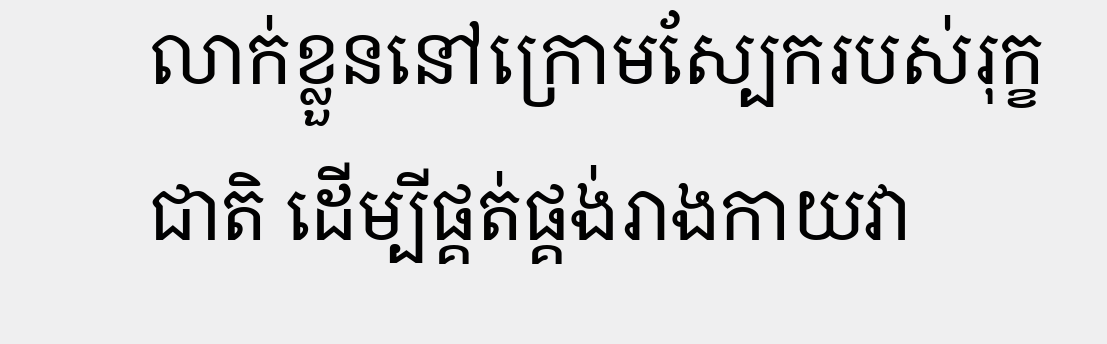លាក់ខ្លួននៅក្រោមស្បែករបស់រុក្ខជាតិ ដើម្បីផ្គត់ផ្គង់រាងកាយវា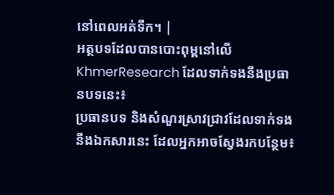នៅពេលអត់ទឹក។ |
អត្ថបទដែលបានបោះពុម្ពនៅលើ KhmerResearch ដែលទាក់ទងនឹងប្រធានបទនេះ៖
ប្រធានបទ និងសំណួរស្រាវជ្រាវដែលទាក់ទងនឹងឯកសារនេះ ដែលអ្នកអាចស្វែងរកបន្ថែម៖